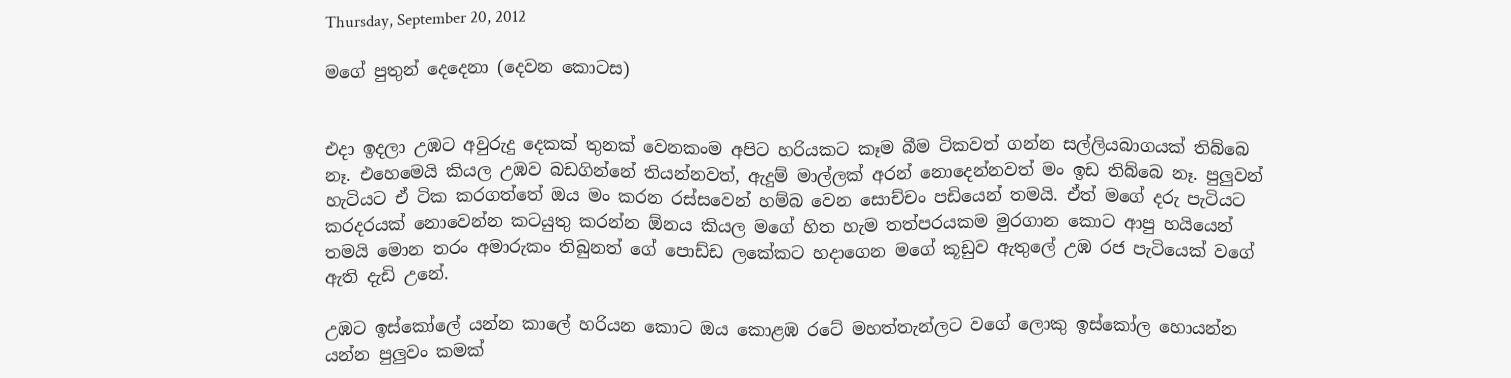Thursday, September 20, 2012

මගේ පුතුන් දෙදෙනා (දෙවන කොටස)


එදා ඉදලා උඹට අවුරුදු දෙකක් තුනක් වෙනකංම අපිට හරියකට කෑම බීම ටිකවත් ගන්න සල්ලියබාගයක් තිබ්බෙ නෑ. එහෙමෙයි කියල උඹව බඩගින්නේ තියන්නවත්, ඇදුම් මාල්ලක් අරන් නොදෙන්නවත් මං ඉඩ තිබ්බෙ නෑ. පුලුවන් හැටියට ඒ ටික කරගත්තේ ඔය මං කරන රස්සවෙන් හම්බ වෙන‍ සොච්චං පඩියෙන් තමයි. ඒත් ම‍ගේ දරු පැටියට කරදරයක් නොවෙන්න කටයුතු කරන්න ඕනය කියල මගේ හිත හැම තත්පරයකම මුරගාන කොට ආපු හයියෙන් තමයි මොන තරං අමාරුකං තිබුනත් ගේ පොඩ්ඩ ලකේකට හදාගෙන මගේ කූඩුව ඇතුලේ උඹ රජ පැටියෙක් වගේ ඇති දැඩි උනේ.

උඹට ඉස්කෝලේ යන්න කාලේ හරියන කොට ඔය කොළඹ රටේ මහත්තැන්ලට ‍වගේ ලොකු ඉස්කෝල හොයන්න යන්න පුලුවං කමක්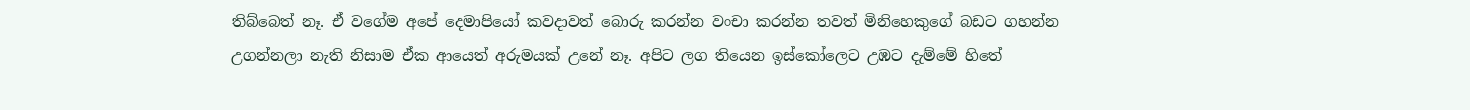තිබ්බෙත් නෑ. ඒ වගේම අපේ දෙමාපියෝ කවදාවත් බොරු කරන්න වංචා කරන්න තවත් මිනිහෙකුගේ බඩට ගහන්න උගන්නලා නැති නිසාම ඒක ආයෙත් අරුමයක් උනේ නෑ. අපිට ලග තියෙන ඉස්කෝලෙට උඹට දැම්මේ හිතේ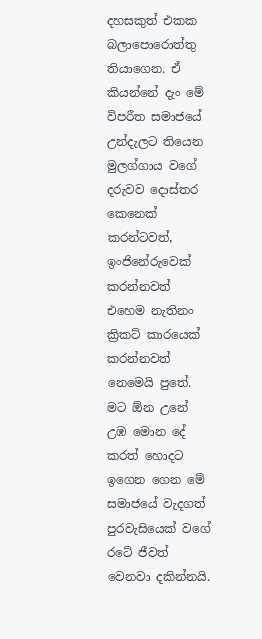දහසකුත් එකක බලාපොරොත්තු තියාගෙන. ඒ කියන්නේ දැං මේ විපරීත සමාජයේ උන්දැලට තියෙන මුලග්ගාය වගේ දරුවව දොස්තර කෙනෙක් කරන්ටවත්, ඉංජි‍නේරුවෙක් කරන්නවත් එහෙම නැතිනං ක්‍රිකට් කාරයෙක් කරන්නවත් නෙමෙයි පුතේ. මට ඕන උනේ උඹ මොන දේ කරත් හොදට ඉගෙන ගෙන මේ සමාජයේ වැදගත් පුරවැසියෙක් ‍වගේ රටේ ජීවත් වෙනවා දකින්නයි.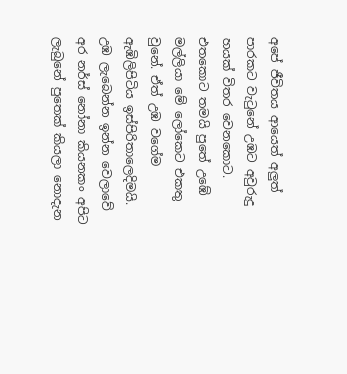අපේ ජීවිතය ආයෙත් අලුත් පාරකට වැ‍ටුනේ උඹට අවුරුදු හයක් විතර වෙනකොට. එතකො‍ට තමයි පුතේ උඹේ මල්ලියා මේ ලෝකෙට එකතු වුනේ. ඒත් උඹ වගේම ඇඹිලිපිටිය ඉස්පිරිතාලෙදිමයි. උඹ ලැබෙන්න ඉන්න වෙලාවේ අර ‍නර්ස් නෝනා කියනකං අපිට ලැබුනේ පුතෙක් කියලා නොදැන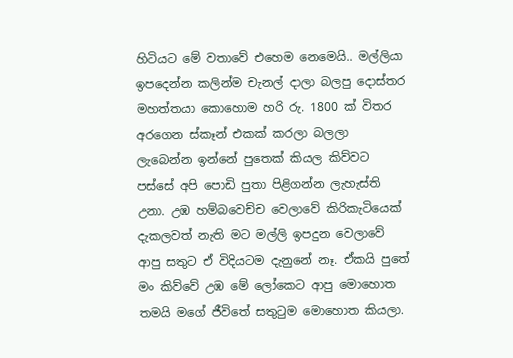හිටියට මේ වතාවේ එහෙම නෙමෙයි.. මල්ලියා ඉපදෙන්න කලින්ම චැනල් දාලා බලපු දොස්තර මහත්තයා කොහොම හරි රු. 1800 ක් විතර අරගෙන ස්කෑන් එකක් කරලා බලලා ලැබෙන්න ඉන්නේ පුතෙක් කියල කිව්වට පස්සේ අපි පොඩි පුතා පිළිගන්න ලැහැස්ති උනා. උඹ හම්බවෙච්ච වෙලාවේ කිරිකැටියෙක් දැකලවත් නැති මට මල්ලි ඉපදුන වෙලාවේ ආපු සතුට ඒ විදියටම දැනුනේ නෑ. ඒකයි පුතේ මං කිව්වේ උඹ මේ ලෝකෙට ආපු මොහොත තමයි මගේ ජීවිතේ සතුටුම මොහොත කියලා.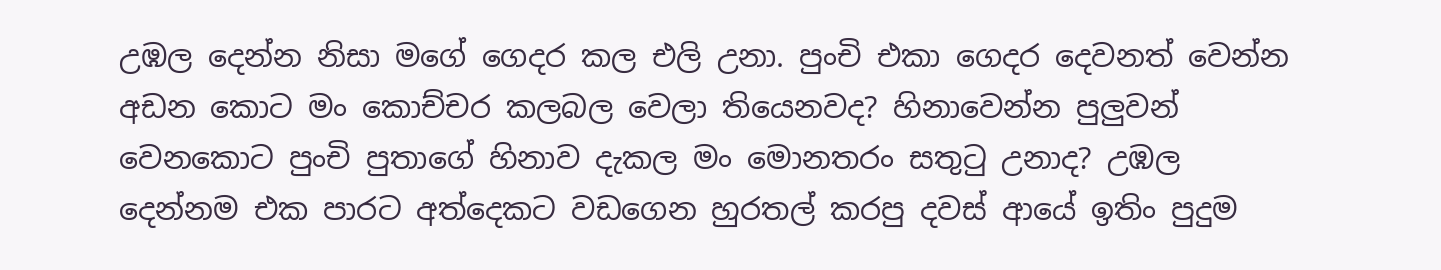උඹල දෙන්න නිසා මගේ ගෙදර කල එලි උනා. පුංචි එකා ගෙදර දෙවනත් වෙන්න අඩන කොට මං කොච්චර කලබල වෙලා තියෙනවද? හිනාවෙන්න පුලුවන් වෙනකොට පුංචි පුතාගේ හිනාව දැකල මං‍ මොනතරං සතුටු උනාද? උඹල දෙන්නම එක පාරට අත්දෙකට වඩගෙන හුරතල් කරපු දවස් ආයේ ඉතිං පුදුම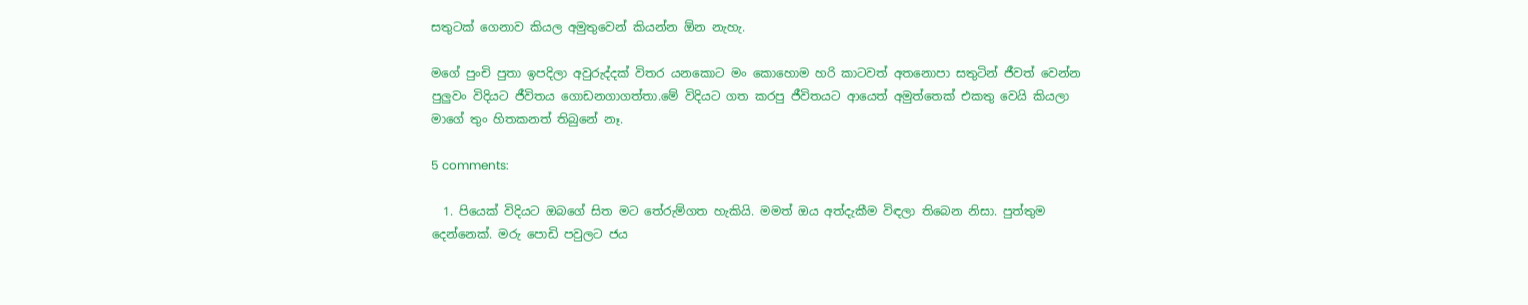සතුටක් ගෙනාව කියල අමුතුවෙන් කියන්න ඕන නැහැ.

මගේ පුංචි පුතා ඉපදිලා අවුරුද්දක් විතර යනකොට මං කොහොම හරි කා‍ටවත් අතනොපා සතුටින් ජීවත් වෙන්න පුලුවං විදියට‍ ජීවිතය ගොඩනගාගත්තා.මේ විදියට‍ ගත කරපු ජීවිතයට ආයෙත් අමුත්තෙක් එකතු වෙයි කියලා මාගේ තුං හිතකනත් තිබුනේ නෑ.

5 comments:

  1. පියෙක් විදියට ඔබගේ සිත මට තේරුම්ගත හැකියි. මමත් ඔය අත්දැකීම විඳලා තිබෙන නිසා. පුත්තුම දෙන්නෙක්. මරු පොඩි පවුලට ජය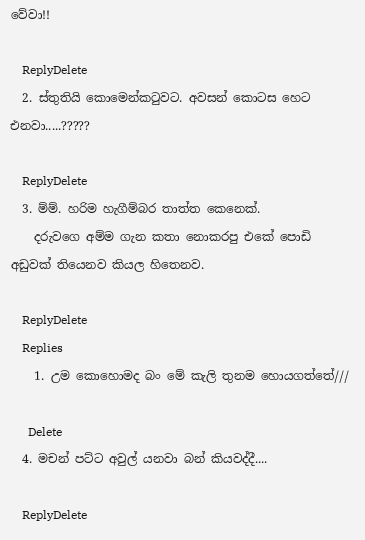වේවා!!

    ReplyDelete
  2. ස්තුතියි කොමෙන්කටුවට. අවසන් කො‍ටස හෙට එනවා.....?????

    ReplyDelete
  3. ම්ම්. හරිම හැගීම්බර තාත්ත කෙනෙක්.
    දරුවගෙ අම්ම ගැන කතා නොකරපු එකේ පොඩි අඩුවක් තියෙනව කියල හිතෙනව.

    ReplyDelete
    Replies
    1. උම කොහොමද බං මේ කැලි තුනම හොයගත්තේ///

      Delete
  4. මචන් පට්ට අවුල් යනවා බන් කියවද්දී....

    ReplyDelete